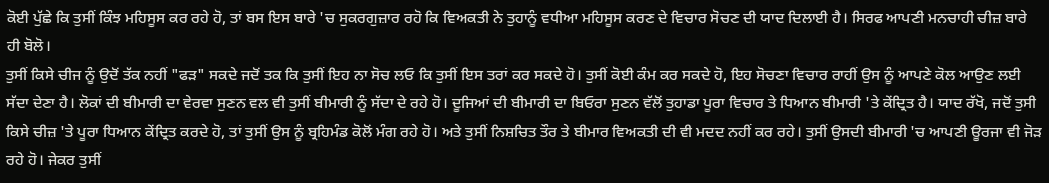ਕੋਈ ਪੁੱਛੇ ਕਿ ਤੁਸੀਂ ਕਿੰਝ ਮਹਿਸੂਸ ਕਰ ਰਹੇ ਹੋ, ਤਾਂ ਬਸ ਇਸ ਬਾਰੇ 'ਚ ਸੁਕਰਗੁਜ਼ਾਰ ਰਹੋ ਕਿ ਵਿਅਕਤੀ ਨੇ ਤੁਹਾਨੂੰ ਵਧੀਆ ਮਹਿਸੂਸ ਕਰਣ ਦੇ ਵਿਚਾਰ ਸੋਚਣ ਦੀ ਯਾਦ ਦਿਲਾਈ ਹੈ। ਸਿਰਫ ਆਪਣੀ ਮਨਚਾਹੀ ਚੀਜ਼ ਬਾਰੇ ਹੀ ਬੋਲੋ।
ਤੁਸੀਂ ਕਿਸੇ ਚੀਜ ਨੂੰ ਉਦੋਂ ਤੱਕ ਨਹੀਂ "ਫੜ" ਸਕਦੇ ਜਦੋਂ ਤਕ ਕਿ ਤੁਸੀਂ ਇਹ ਨਾ ਸੋਚ ਲਓ ਕਿ ਤੁਸੀਂ ਇਸ ਤਰਾਂ ਕਰ ਸਕਦੇ ਹੋ। ਤੁਸੀਂ ਕੋਈ ਕੰਮ ਕਰ ਸਕਦੇ ਹੋ, ਇਹ ਸੋਚਣਾ ਵਿਚਾਰ ਰਾਹੀਂ ਉਸ ਨੂੰ ਆਪਣੇ ਕੋਲ ਆਉਣ ਲਈ ਸੱਦਾ ਦੇਣਾ ਹੈ। ਲੋਕਾਂ ਦੀ ਬੀਮਾਰੀ ਦਾ ਵੇਰਵਾ ਸੁਣਨ ਵਲ ਵੀ ਤੁਸੀਂ ਬੀਮਾਰੀ ਨੂੰ ਸੱਦਾ ਦੇ ਰਹੇ ਹੋ। ਦੂਜਿਆਂ ਦੀ ਬੀਮਾਰੀ ਦਾ ਬਿਓਰਾ ਸੁਣਨ ਵੱਲੋਂ ਤੁਹਾਡਾ ਪੂਰਾ ਵਿਚਾਰ ਤੇ ਧਿਆਨ ਬੀਮਾਰੀ 'ਤੇ ਕੇਂਦ੍ਰਿਤ ਹੈ। ਯਾਦ ਰੱਖੋ, ਜਦੋਂ ਤੁਸੀ ਕਿਸੇ ਚੀਜ਼ 'ਤੇ ਪੂਰਾ ਧਿਆਨ ਕੇਂਦ੍ਰਿਤ ਕਰਦੇ ਹੋ, ਤਾਂ ਤੁਸੀਂ ਉਸ ਨੂੰ ਬ੍ਰਹਿਮੰਡ ਕੋਲੋਂ ਮੰਗ ਰਹੇ ਹੋ। ਅਤੇ ਤੁਸੀਂ ਨਿਸ਼ਚਿਤ ਤੌਰ ਤੇ ਬੀਮਾਰ ਵਿਅਕਤੀ ਦੀ ਵੀ ਮਦਦ ਨਹੀਂ ਕਰ ਰਹੇ। ਤੁਸੀਂ ਉਸਦੀ ਬੀਮਾਰੀ 'ਚ ਆਪਣੀ ਊਰਜਾ ਵੀ ਜੋੜ ਰਹੇ ਹੋ। ਜੇਕਰ ਤੁਸੀਂ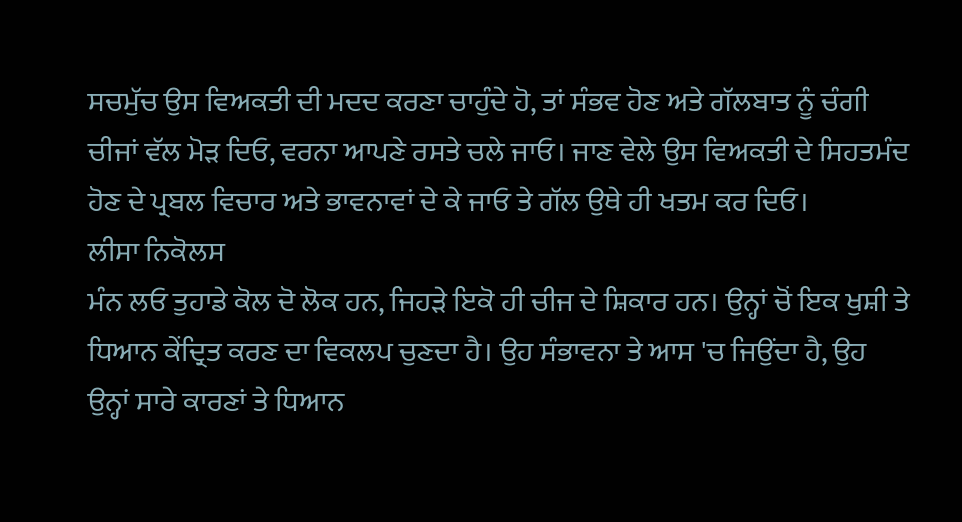ਸਚਮੁੱਚ ਉਸ ਵਿਅਕਤੀ ਦੀ ਮਦਦ ਕਰਣਾ ਚਾਹੁੰਦੇ ਹੋ, ਤਾਂ ਸੰਭਵ ਹੋਣ ਅਤੇ ਗੱਲਬਾਤ ਨੂੰ ਚੰਗੀ ਚੀਜਾਂ ਵੱਲ ਮੋੜ ਦਿਓ, ਵਰਨਾ ਆਪਣੇ ਰਸਤੇ ਚਲੇ ਜਾਓ। ਜਾਣ ਵੇਲੇ ਉਸ ਵਿਅਕਤੀ ਦੇ ਸਿਹਤਮੰਦ ਹੋਣ ਦੇ ਪ੍ਰਬਲ ਵਿਚਾਰ ਅਤੇ ਭਾਵਨਾਵਾਂ ਦੇ ਕੇ ਜਾਓ ਤੇ ਗੱਲ ਉਥੇ ਹੀ ਖਤਮ ਕਰ ਦਿਓ।
ਲੀਸਾ ਨਿਕੋਲਸ
ਮੰਨ ਲਓ ਤੁਹਾਡੇ ਕੋਲ ਦੋ ਲੋਕ ਹਨ, ਜਿਹੜੇ ਇਕੋ ਹੀ ਚੀਜ ਦੇ ਸ਼ਿਕਾਰ ਹਨ। ਉਨ੍ਹਾਂ ਚੋਂ ਇਕ ਖੁਸ਼ੀ ਤੇ ਧਿਆਨ ਕੇਂਦ੍ਰਿਤ ਕਰਣ ਦਾ ਵਿਕਲਪ ਚੁਣਦਾ ਹੈ। ਉਹ ਸੰਭਾਵਨਾ ਤੇ ਆਸ 'ਚ ਜਿਉਂਦਾ ਹੈ, ਉਹ ਉਨ੍ਹਾਂ ਸਾਰੇ ਕਾਰਣਾਂ ਤੇ ਧਿਆਨ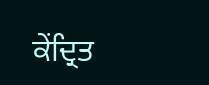ਕੇਂਦ੍ਰਿਤ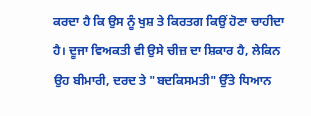ਕਰਦਾ ਹੈ ਕਿ ਉਸ ਨੂੰ ਖੁਸ਼ ਤੇ ਕਿਰਤਗ ਕਿਉਂ ਹੋਣਾ ਚਾਹੀਦਾ ਹੈ। ਦੂਜਾ ਵਿਅਕਤੀ ਵੀ ਉਸੇ ਚੀਜ਼ ਦਾ ਸ਼ਿਕਾਰ ਹੈ, ਲੇਕਿਨ ਉਹ ਬੀਮਾਰੀ, ਦਰਦ ਤੇ "ਬਦਕਿਸਮਤੀ" ਉੱਤੇ ਧਿਆਨ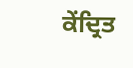ਕੇਂਦ੍ਰਿਤ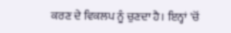ਕਰਣ ਦੇ ਵਿਕਲਪ ਨੂੰ ਚੁਣਦਾ ਹੈ। ਇਨ੍ਹਾਂ 'ਚੋਂ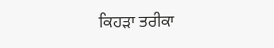ਕਿਹੜਾ ਤਰੀਕਾ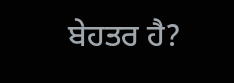ਬੇਹਤਰ ਹੈ?